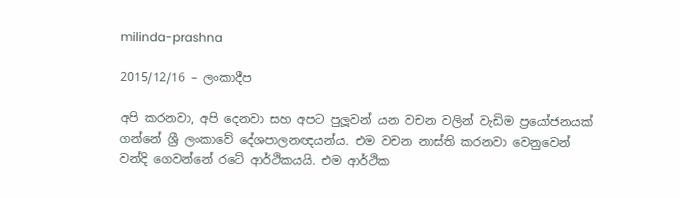milinda-prashna

2015/12/16 – ලංකාදීප

අපි කරනවා, අපි දෙනවා සහ අපට පුලූවන් යන වචන වලින් වැඩිම ප්‍රයෝජනයක් ගන්නේ ශ්‍රී ලංකාවේ දේශපාලනඥයන්ය. එම වචන නාස්ති කරනවා වෙනුවෙන් වන්දි ගෙවන්නේ රටේ ආර්ථිකයයි. එම ආර්ථික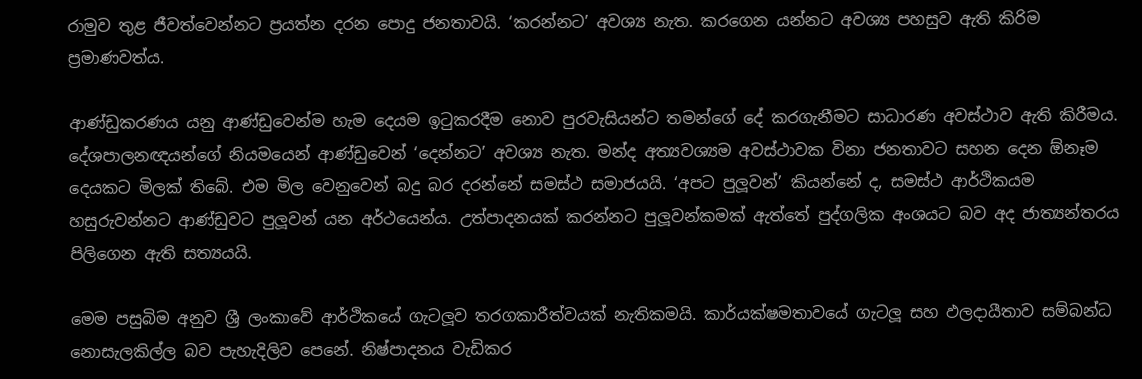රාමුව තුළ ජීවත්වෙන්නට ප්‍රයත්න දරන පොදු ජනතාවයි. ‘කරන්නට’ අවශ්‍ය නැත. කරගෙන යන්නට අවශ්‍ය පහසුව ඇති කිරිම ප්‍රමාණවත්ය.

ආණ්ඩුකරණය යනු ආණ්ඩුවෙන්ම හැම දෙයම ඉටුකරදීම නොව පුරවැසියන්ට තමන්ගේ දේ කරගැනීමට සාධාරණ අවස්ථාව ඇති කිරීමය. දේශපාලනඥයන්ගේ නියමයෙන් ආණ්ඩුවෙන් ‘දෙන්නට’ අවශ්‍ය නැත. මන්ද අත්‍යවශ්‍යම අවස්ථාවක විනා ජනතාවට සහන දෙන ඕනෑම දෙයකට මිලක් තිබේ. එම මිල වෙනුවෙන් බදු බර දරන්නේ සමස්ථ සමාජයයි. ‘අපට පුලූවන්’ කියන්නේ ද, සමස්ථ ආර්ථිකයම හසුරුවන්නට ආණ්ඩුවට පුලූවන් යන අර්ථයෙන්ය. උත්පාදනයක් කරන්නට පුලූවන්කමක් ඇත්තේ පුද්ගලික අංශයට බව අද ජාත්‍යන්තරය පිලිගෙන ඇති සත්‍යයයි.

මෙම පසුබිම අනුව ශ්‍රී ලංකාවේ ආර්ථිකයේ ගැටලූව තරගකාරීත්වයක් නැතිකමයි. කාර්යක්ෂමතාවයේ ගැටලූ සහ ඵලදායීතාව සම්බන්ධ නොසැලකිල්ල බව පැහැදිලිව පෙනේ. නිෂ්පාදනය වැඩිකර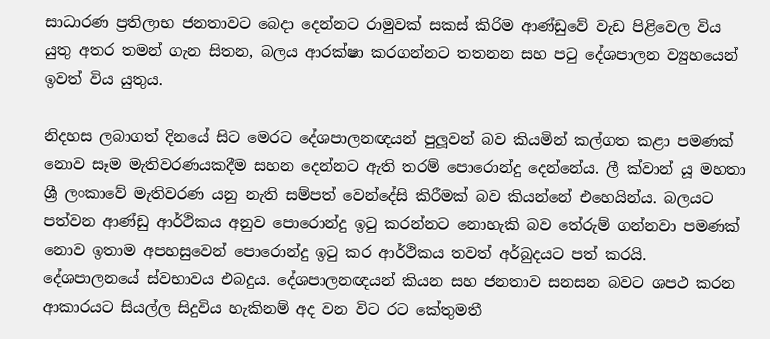සාධාරණ ප්‍රතිලාභ ජනතාවට බෙදා දෙන්නට රාමුවක් සකස් කිරිම ආණ්ඩුවේ වැඩ පිළිවෙල විය යුතු අතර තමන් ගැන සිතන, බලය ආරක්ෂා කරගන්නට තතනන සහ පටු දේශපාලන ව්‍යුහයෙන් ඉවත් විය යුතුය.

නිදහස ලබාගත් දිනයේ සිට මෙරට දේශපාලනඥයන් පුලූවන් බව කියමින් කල්ගත කළා පමණක් නොව සෑම මැතිවරණයකදීම සහන දෙන්නට ඇති තරම් පොරොන්දු දෙන්නේය. ලී ක්වාන් යූ මහතා ශ්‍රී ලංකාවේ මැතිවරණ යනු නැති සම්පත් වෙන්දේසි කිරීමක් බව කියන්නේ එහෙයින්ය. බලයට පත්වන ආණ්ඩු ආර්ථිකය අනුව පොරොන්දු ඉටු කරන්නට නොහැකි බව තේරුම් ගන්නවා පමණක් නොව ඉතාම අපහසුවෙන් පොරොන්දු ඉටු කර ආර්ථිකය තවත් අර්බුදයට පත් කරයි. දේශපාලනයේ ස්වභාවය එබදුය. දේශපාලනඥයන් කියන සහ ජනතාව සනසන බවට ශපථ කරන ආකාරයට සියල්ල සිදුවිය හැකිනම් අද වන විට රට කේතුමතී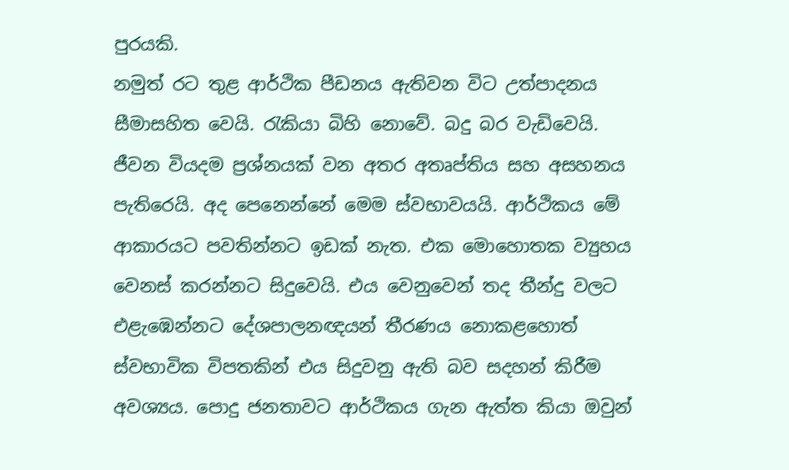පුරයකි.
නමුත් රට තුළ ආර්ථික පීඩනය ඇතිවන විට උත්පාදනය සීමාසහිත වෙයි. රැකියා බිහි නොවේ. බදු බර වැඩිවෙයි. ජීවන වියදම ප්‍රශ්නයක් වන අතර අතෘප්තිය සහ අසහනය පැතිරෙයි. අද පෙනෙන්නේ මෙම ස්වභාවයයි. ආර්ථිකය මේ ආකාරයට පවතින්නට ඉඩක් නැත. එක මොහොතක ව්‍යුහය වෙනස් කරන්නට සිදුවෙයි. එය වෙනුවෙන් තද තීන්දු වලට එළැඹෙන්නට දේශපාලනඥයන් තීරණය නොකළහොත් ස්වභාවික විපතකින් එය සිදුවනු ඇති බව සදහන් කිරීම අවශ්‍යය. පොදු ජනතාවට ආර්ථිකය ගැන ඇත්ත කියා ඔවුන්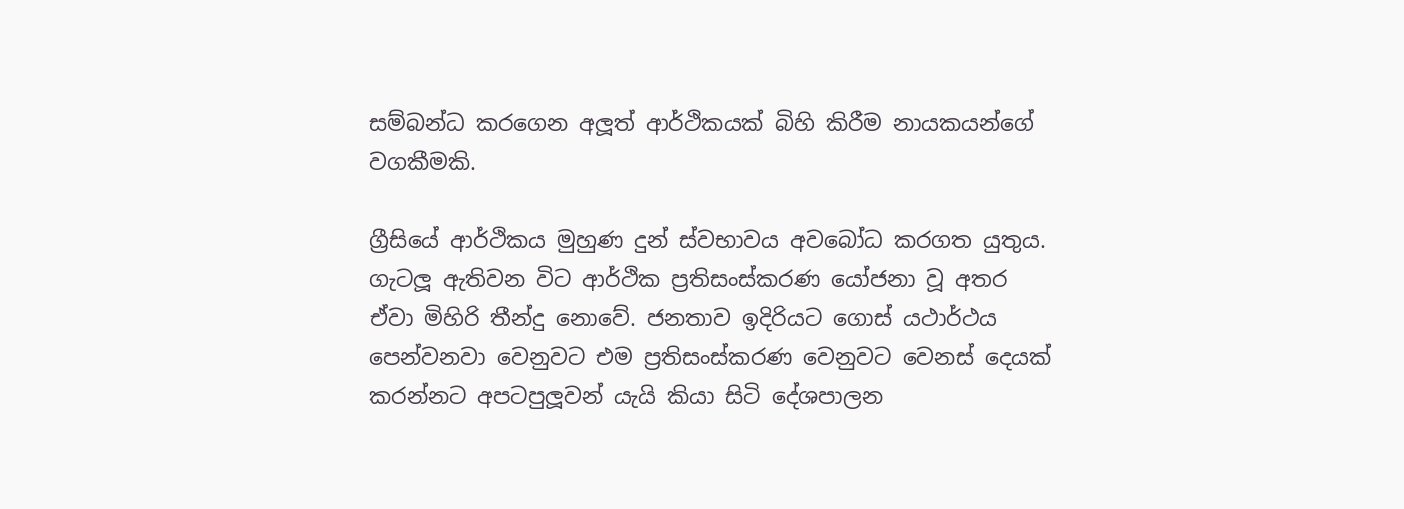සම්බන්ධ කරගෙන අලූත් ආර්ථිකයක් බිහි කිරීම නායකයන්ගේ වගකීමකි.

ග්‍රීසියේ ආර්ථිකය මුහුණ දුන් ස්වභාවය අවබෝධ කරගත යුතුය. ගැටලූ ඇතිවන විට ආර්ථික ප්‍රතිසංස්කරණ යෝජනා වූ අතර ඒවා මිහිරි තීන්දු නොවේ. ජනතාව ඉදිරියට ගොස් යථාර්ථය පෙන්වනවා වෙනුවට එම ප්‍රතිසංස්කරණ වෙනුවට වෙනස් දෙයක් කරන්නට අපටපුලූවන් යැයි කියා සිටි දේශපාලන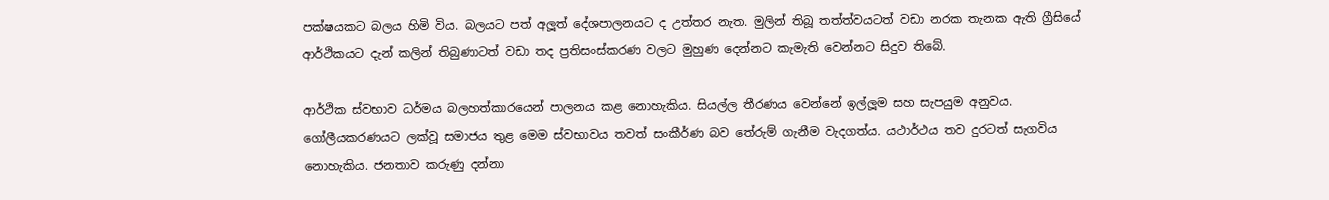පක්ෂයකට බලය හිමි විය. බලයට පත් අලූත් දේශපාලනයට ද උත්තර නැත. මුලින් තිබූ තත්ත්වයටත් වඩා නරක තැනක ඇති ග්‍රීසියේ ආර්ථිකයට දැන් කලින් තිබුණාටත් වඩා තද ප්‍රතිසංස්කරණ වලට මුහුණ දෙන්නට කැමැති වෙන්නට සිදුව තිබේ.

ආර්ථික ස්වභාව ධර්මය බලහත්කාරයෙන් පාලනය කළ නොහැකිය. සියල්ල තීරණය වෙන්නේ ඉල්ලූම සහ සැපයුම අනුවය. ගෝලීයකරණයට ලක්වූ සමාජය තුළ මෙම ස්වභාවය තවත් සංකීර්ණ බව තේරුම් ගැනීම වැදගත්ය. යථාර්ථය තව දුරටත් සැගවිය නොහැකිය. ජනතාව කරුණු දන්නා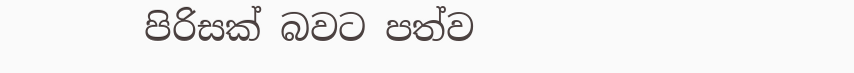පිරිසක් බවට පත්ව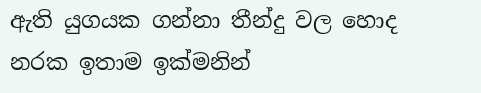ඇති යුගයක ගන්නා තීන්දු වල හොද නරක ඉතාම ඉක්මනින්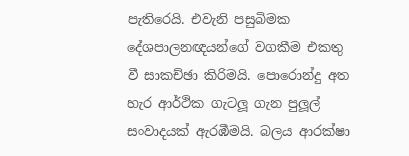පැතිරෙයි. එවැනි පසුබිමක දේශපාලනඥයන්ගේ වගකීම එකතු වී සාකච්ඡා කිරිමයි. පොරොන්දු අත හැර ආර්ථික ගැටලූ ගැන පුලූල් සංවාදයක් ඇරඹීමයි. බලය ආරක්ෂා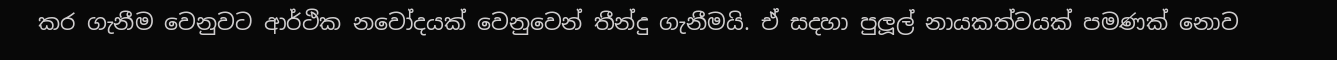කර ගැනීම වෙනුවට ආර්ථික නවෝදයක් වෙනුවෙන් තීන්දු ගැනීමයි. ඒ සදහා පුලූල් නායකත්වයක් පමණක් නොව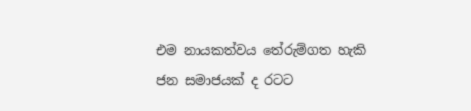එම නායකත්වය තේරුම්ගත හැකි ජන සමාජයක් ද රටට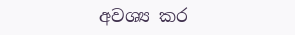අවශ්‍ය කර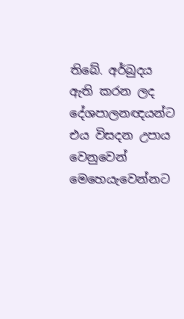තිබේ. අර්බුදය ඇති කරන ලද දේශපාලනඥයන්ට එය විසදන උපාය වෙනුවෙන් මෙහෙයැවෙන්නට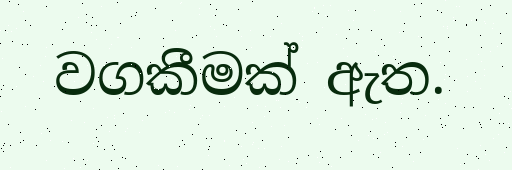වගකීමක් ඇත.